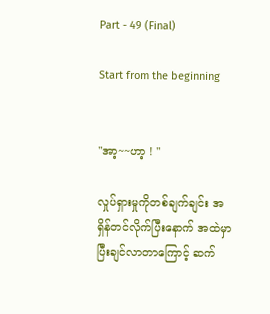Part - 49 (Final)

Start from the beginning


"အာ့~~ဟာ့ ! "

လှုပ်ရှားမှုကိုတစ်ချက်ချင်း အရှိန်တင်လိုက်ပြီးနောက် အထဲမှာပြီးချင်လာတာကြောင့် ဆက်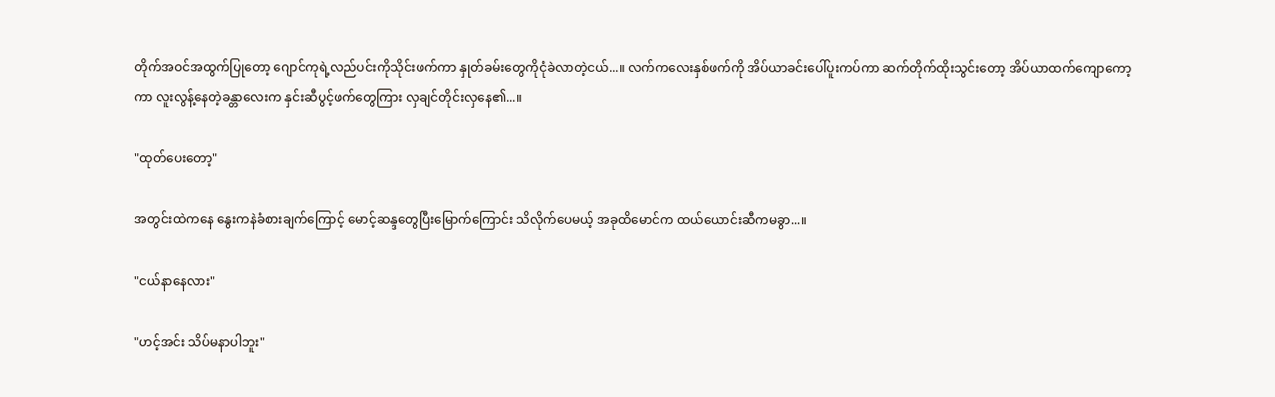တိုက်အဝင်အထွက်ပြုတော့ ဂျောင်ကုရဲ့လည်ပင်းကိုသိုင်းဖက်ကာ နှုတ်ခမ်းတွေကိုငုံခဲလာတဲ့ငယ်...။ လက်ကလေးနှစ်ဖက်ကို အိပ်ယာခင်းပေါ်ပူးကပ်ကာ ဆက်တိုက်ထိုးသွင်းတော့ အိပ်ယာထက်ကျောကော့ကာ လူးလွန့်နေတဲ့ခန္တာလေးက နှင်းဆီပွင့်ဖက်တွေကြား လှချင်တိုင်းလှနေ၏...။

"ထုတ်ပေးတော့"

အတွင်းထဲကနေ နွေးကနဲခံစားချက်ကြောင့် မောင့်ဆန္ဒတွေပြီးမြောက်ကြောင်း သိလိုက်ပေမယ့် အခုထိမောင်က ထယ်ယောင်းဆီကမခွာ...။

"ငယ်နာနေလား"

"ဟင့်အင်း သိပ်မနာပါဘူး"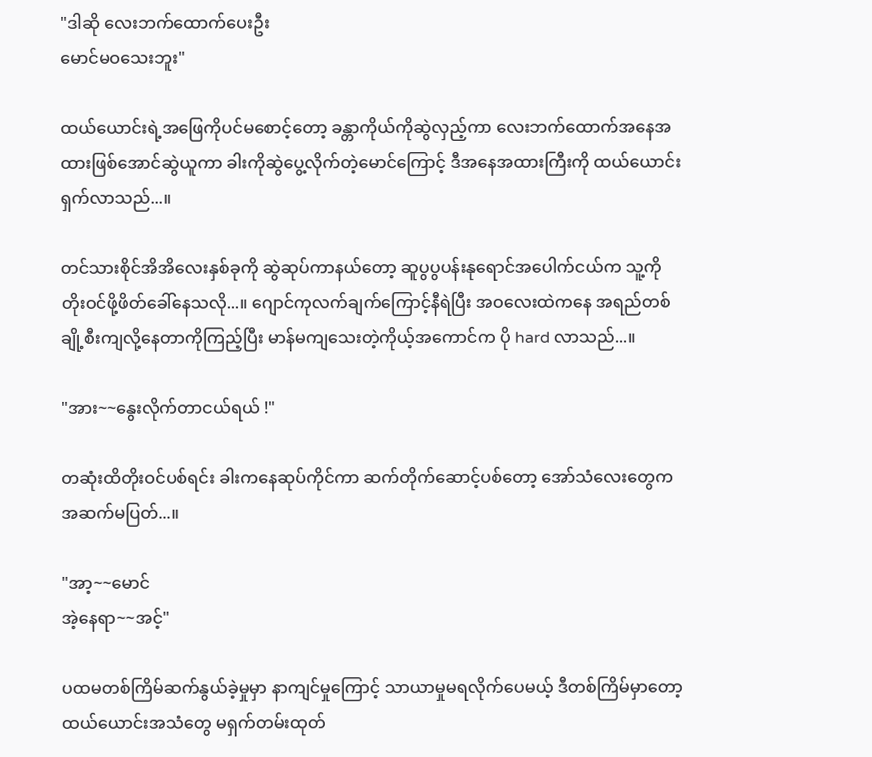"ဒါဆို လေးဘက်ထောက်ပေးဦး
မောင်မဝသေးဘူး"

ထယ်ယောင်းရဲ့အဖြေကိုပင်မစောင့်တော့ ခန္တာကိုယ်ကိုဆွဲလှည့်ကာ လေးဘက်ထောက်အနေအထားဖြစ်အောင်ဆွဲယူကာ ခါးကိုဆွဲပွေ့လိုက်တဲ့မောင်ကြောင့် ဒီအနေအထားကြီးကို ထယ်ယောင်းရှက်လာသည်...။

တင်သားစိုင်အိအိလေးနှစ်ခုကို ဆွဲဆုပ်ကာနယ်တော့ ဆူပွပွပန်းနုရောင်အပေါက်ငယ်က သူ့ကိုတိုးဝင်ဖို့ဖိတ်ခေါ်နေသလို...။ ဂျောင်ကုလက်ချက်ကြောင့်နီရဲပြီး အဝလေးထဲကနေ အရည်တစ်ချို့စီးကျလို့နေတာကိုကြည့်ပြီး မာန်မကျသေးတဲ့ကိုယ့်အကောင်က ပို hard လာသည်...။

"အား~~နွေးလိုက်တာငယ်ရယ် !"

တဆုံးထိတိုးဝင်ပစ်ရင်း ခါးကနေဆုပ်ကိုင်ကာ ဆက်တိုက်ဆောင့်ပစ်တော့ အော်သံလေးတွေက အဆက်မပြတ်...။

"အာ့~~မောင်
အဲ့နေရာ~~အင့်"

ပထမတစ်ကြိမ်ဆက်နွယ်ခဲ့မှုမှာ နာကျင်မှုကြောင့် သာယာမှုမရလိုက်ပေမယ့် ဒီတစ်ကြိမ်မှာတော့ ထယ်ယောင်းအသံတွေ မရှက်တမ်းထုတ်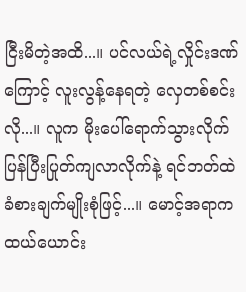ငြီးမိတဲ့အထိ...။ ပင်လယ်ရဲ့လှိုင်းဒဏ်ကြောင့် လူးလွန့်နေရတဲ့ လှေတစ်စင်းလို...။ လူက မိုးပေါ်ရောက်သွားလိုက် ပြန်ပြီးပြုတ်ကျလာလိုက်နဲ့ ရင်ဘတ်ထဲခံစားချက်မျိုးစုံဖြင့်...။ မောင့်အရာက ထယ်ယောင်း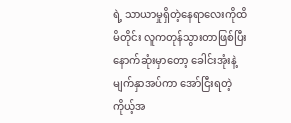ရဲ့ သာယာမှုရှိတဲ့နေရာလေးကိုထိမိတိုင်း လူကတုန်သွားတာဖြစ်ပြီး နောက်ဆုံးမှာတော့ ခေါင်းအုံးနဲ့မျက်နှာအပ်ကာ အော်ငြီးရတဲ့ကိုယ့်အ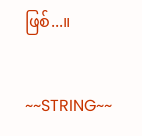ဖြစ်...။

~~STRING~~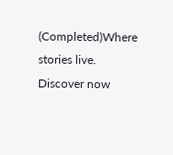(Completed)Where stories live. Discover now